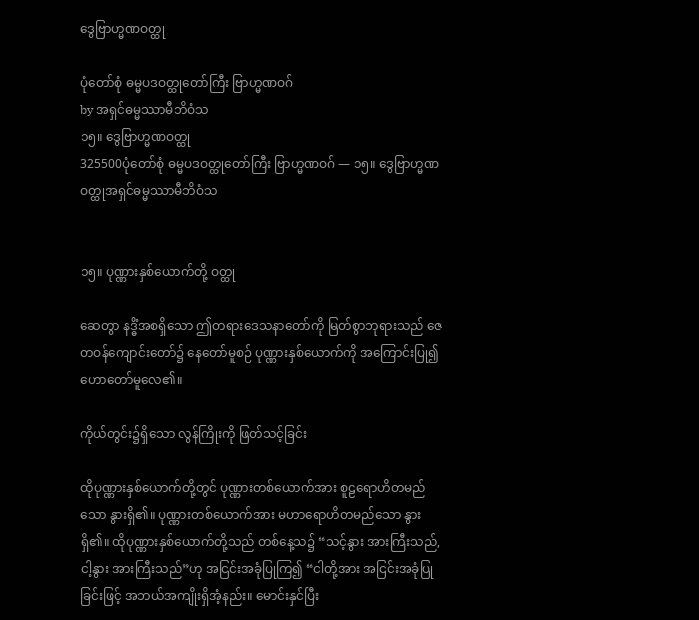ဒွေဗြာဟ္မဏဝတ္ထု

ပုံတော်စုံ ဓမ္မပဒဝတ္ထုတော်ကြီး ဗြာဟ္မဏဝဂ်
by အရှင်ဓမ္မဿာမီဘိဝံသ
၁၅။ ဒွေဗြာဟ္မဏဝတ္ထု
325500ပုံတော်စုံ ဓမ္မပဒဝတ္ထုတော်ကြီး ဗြာဟ္မဏဝဂ် — ၁၅။ ဒွေဗြာဟ္မဏဝတ္ထုအရှင်ဓမ္မဿာမီဘိဝံသ


၁၅။ ပုဏ္ဏားနှစ်ယောက်တို့ ဝတ္ထု

ဆေတွာ နဒ္ဓိံအစရှိသော ဤတရားဒေသနာတော်ကို မြတ်စွာဘုရားသည် ဇေတဝန်ကျောင်းတော်၌ နေတော်မူစဉ် ပုဏ္ဏားနှစ်ယောက်ကို အကြောင်းပြု၍ ဟောတော်မူလေ၏။

ကိုယ်တွင်း၌ရှိသော လွန်ကြိုးကို ဖြတ်သင့်ခြင်း

ထိုပုဏ္ဏားနှစ်ယောက်တို့တွင် ပုဏ္ဏားတစ်ယောက်အား စူဠရောဟိတမည်သော နွားရှိ၏။ ပုဏ္ဏားတစ်ယောက်အား မဟာရောဟိတမည်သော နွားရှိ၏။ ထိုပုဏ္ဏားနှစ်ယောက်တို့သည် တစ်နေ့သ၌ “သင့်နွား အားကြီးသည်, ငါ့နွား အားကြီးသည်”ဟု အငြင်းအခုံပြုကြ၍ “ငါတို့အား အငြင်းအခုံပြုခြင်းဖြင့် အဘယ်အကျိုးရှိအံ့နည်း။ မောင်းနှင်ပြီး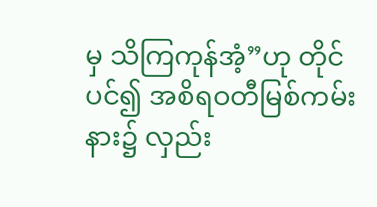မှ သိကြကုန်အံ့”ဟု တိုင်ပင်၍ အစိရဝတီမြစ်ကမ်းနား၌ လှည်း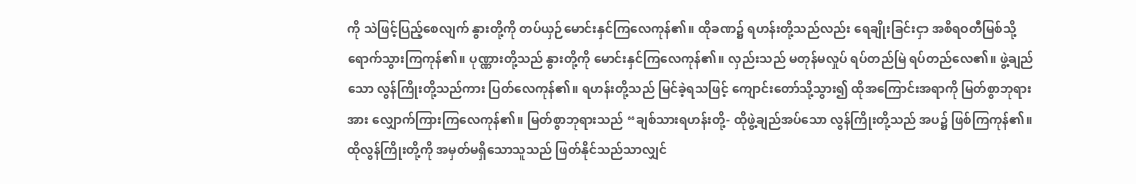ကို သဲဖြင့်ပြည့်စေလျက် နွားတို့ကို တပ်ယှဉ်မောင်းနှင်ကြလေကုန်၏။ ထိုခဏ၌ ရဟန်းတို့သည်လည်း ရေချိုးခြင်းငှာ အစိရဝတီမြစ်သို့ ရောက်သွားကြကုန်၏။ ပုဏ္ဏားတို့သည် နွားတို့ကို မောင်းနှင်ကြလေကုန်၏။ လှည်းသည် မတုန်မလှုပ် ရပ်တည်မြဲ ရပ်တည်လေ၏။ ဖွဲ့ချည်သော လွန်ကြိုးတို့သည်ကား ပြတ်လေကုန်၏။ ရဟန်းတို့သည် မြင်ခဲ့ရသဖြင့် ကျောင်းတော်သို့သွား၍ ထိုအကြောင်းအရာကို မြတ်စွာဘုရားအား လျှောက်ကြားကြလေကုန်၏။ မြတ်စွာဘုရားသည် “ချစ်သားရဟန်းတို့- ထိုဖွဲ့ချည်အပ်သော လွန်ကြိုးတို့သည် အပ၌ ဖြစ်ကြကုန်၏။ ထိုလွန်ကြိုးတို့ကို အမှတ်မရှိသောသူသည် ဖြတ်နိုင်သည်သာလျှင်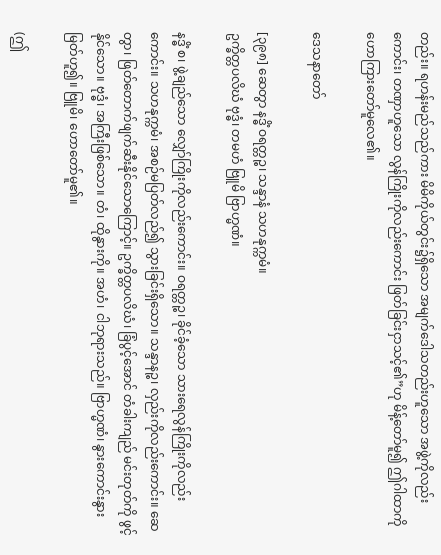တည်း။ ရဟန်းမည်သည်ကား မိမိကိုယ်တွင်း၌ရှိသော အမျက်ဒေါသတည်းဟူသော အဖွဲ့ကိုလည်းကောင်း၊ တဏှာဟူသော လွန်ကြိုးကိုလည်းကောင်း ဖြတ်ခြင်းငှာသင့်၏”ဟု မိန့်တော်မူ၍ ဤဂါထာကို ဟောကြားတော်မူလေ၏။

ဒေသနာတော်

[၃၉၈] ဆေတွာ နဒ္ဓိံ ဝရတ္တဉ္စ၊ သန္ဒာနံ သဟနုက္ကမံ။
ဥက္ခိတ္တပလိဃံ ဗုဒ္ဓံ၊ တမဟံ ဗြူမိ ဗြာဟ္မဏံ။

နဒ္ဓိံ စ၊ ဖွဲ့ချည်သော လျှော်ကြိုးကိုလည်းကောင်း။ ဝရတ္တဉ္စ၊ ခိုင်ခံ့သော သားရေလွန်ကြိုးကိုလည်းကောင်း။ သဟနုက္ကမံ၊ အစဉ်မပြတ်လည်၍ သွားခြင်းရှိသော။ သန္ဒာနဉ္စ၊ လှည်းကိုလည်းကောင်း။ ဆေတွာ၊ ဖြတ်တောက်ဖျက်ဆီးနိုင်သောကြောင့်။ ဥက္ခိတ္တပလိဃံ၊ ခြံပွင့်အောင် တံခါးကျည် မင်းတုတ်ကို ဖွင့်နိုင်သော။ ဗုဒ္ဓံ၊ အကြီးဖြစ်သော။ တံ၊ ထိုနွားကို။ အဟံ၊ ငါဘုရားသည်။ ဗြာဟ္မဏံ၊ နွားကောင်းနွားမြတ်ဟူ၍။ ဗြူမိ၊ ဟောတော်မူ၏။

(ဤ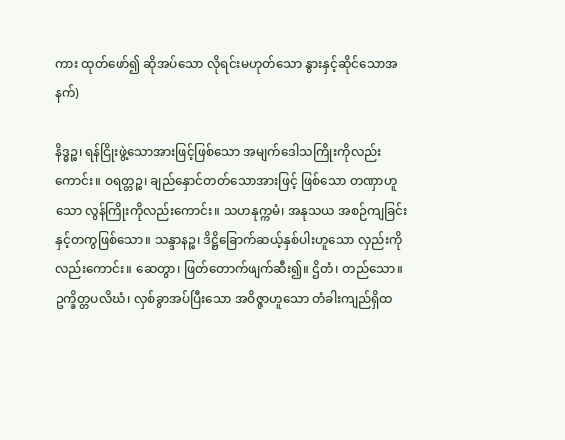ကား ထုတ်ဖော်၍ ဆိုအပ်သော လိုရင်းမဟုတ်သော နွားနှင့်ဆိုင်သောအနက်)

နိဒ္ဓဉ္စ၊ ရန်ငြိုးဖွဲ့သောအားဖြင့်ဖြစ်သော အမျက်ဒေါသကြိုးကိုလည်းကောင်း။ ဝရတ္တဉ္စ၊ ချည်နှောင်တတ်သောအားဖြင့် ဖြစ်သော တဏှာဟူသော လွန်ကြိုးကိုလည်းကောင်း။ သဟနုက္ကမံ၊ အနုသယ အစဉ်ကျခြင်းနှင့်တကွဖြစ်သော။ သန္ဒာနဉ္စ၊ ဒိဋ္ဌိခြောက်ဆယ့်နှစ်ပါးဟူသော လှည်းကိုလည်းကောင်း။ ဆေတွာ၊ ဖြတ်တောက်ဖျက်ဆီး၍။ ဌိတံ၊ တည်သော။ ဥက္ခိတ္တပလိဃံ၊ လှစ်ခွာအပ်ပြီးသော အဝိဇ္ဇာဟူသော တံခါးကျည်ရှိထ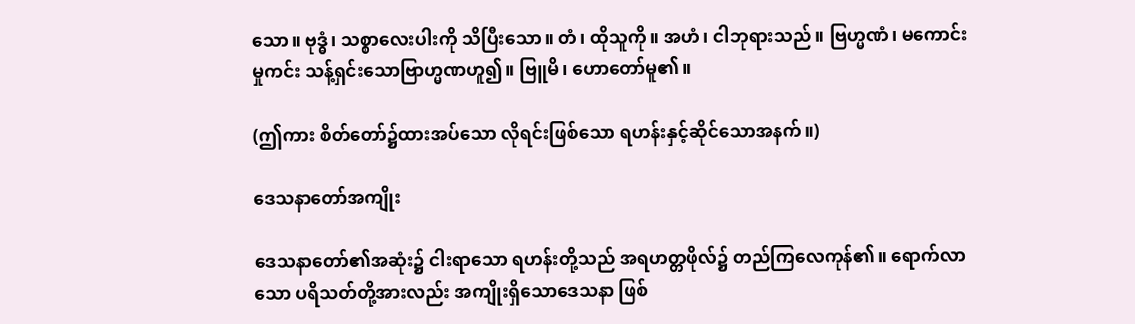သော။ ဗုဒ္ဓံ၊ သစ္စာလေးပါးကို သိပြီးသော။ တံ၊ ထိုသူကို။ အဟံ၊ ငါဘုရားသည်။ ဗြဟ္မဏံ၊ မကောင်းမှုကင်း သန့်ရှင်းသောဗြာဟ္မဏဟူ၍။ ဗြူမိ၊ ဟောတော်မူ၏။

(ဤကား စိတ်တော်၌ထားအပ်သော လိုရင်းဖြစ်သော ရဟန်းနှင့်ဆိုင်သောအနက်။)

ဒေသနာတော်အကျိုး

ဒေသနာတော်၏အဆုံး၌ ငါးရာသော ရဟန်းတို့သည် အရဟတ္တဖိုလ်၌ တည်ကြလေကုန်၏။ ရောက်လာသော ပရိသတ်တို့အားလည်း အကျိုးရှိသောဒေသနာ ဖြစ်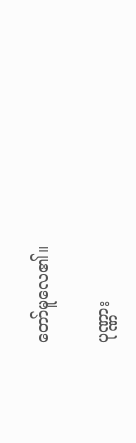တော်မူလေ၏။

ပုဏ္ဏား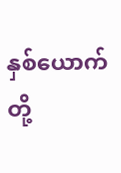နှစ်ယောက်တို့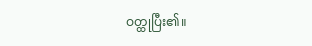ဝတ္ထုပြီး၏။